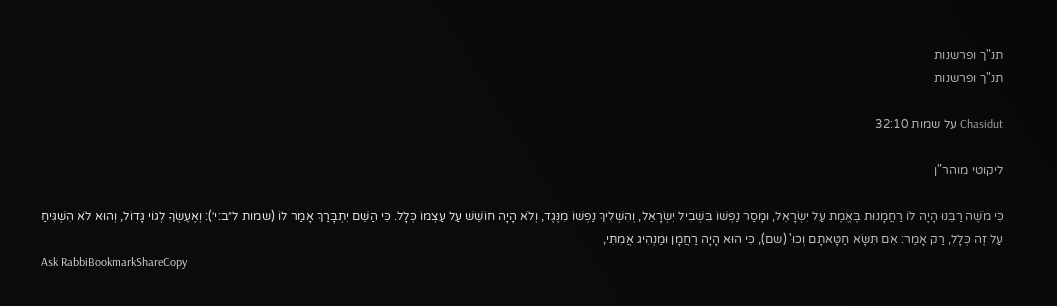תנ"ך ופרשנות
תנ"ך ופרשנות

Chasidut על שמות 32:10

ליקוטי מוהר"ן

כִּי מֹשֶׁה רַבֵּנוּ הָיָה לוֹ רַחֲמָנוּת בֶּאֱמֶת עַל יִשְׂרָאֵל, וּמָסַר נַפְשׁוֹ בִּשְׁבִיל יִשְׂרָאֵל, וְהִשְׁלִיךְ נַפְשׁוֹ מִנֶּגֶד, וְלֹא הָיָה חוֹשֵׁשׁ עַל עַצְמוֹ כְּלָל. כִּי הַשֵּׁם יִתְבָּרַךְ אָמַר לוֹ (שמות ל״ב:י׳): וְאֶעֶשְׂךָ לְגוֹי גָּדוֹל, וְהוּא לֹא הִשְׁגִּיחַ עַל זֶה כְּלָל, רַק אָמַר: אִם תִּשָּׂא חַטָּאתָם וְכוּ' (שם), כִּי הוּא הָיָה רַחֲמָן וּמַנְהִיג אֲמִתִּי,
Ask RabbiBookmarkShareCopy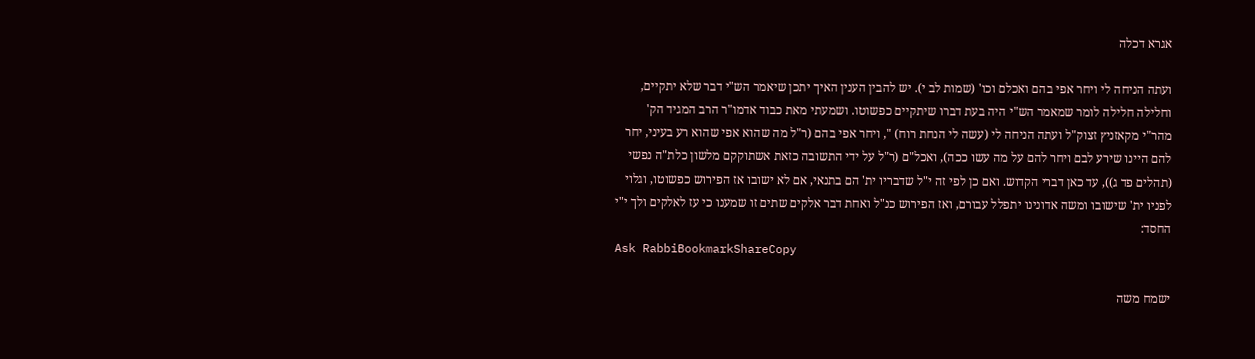אגרא דכלה

ועתה הניחה לי ויחר אפי בהם ואכלם וכו' (שמות לב י). יש להבין הענין האיך יתכן שיאמר הש"י דבר שלא יתקיים, וחלילה חלילה לומר שמאמר הש"י היה בעת דברו שיתקיים כפשוטו. ושמעתי מאת כבוד אדמו"ר הרב המגיד הק' מהר"י מקאזניץ זצוק"ל ועתה הניחה לי (עשה לי הנחת רוח) ", ויחר אפי בהם (ר"ל מה שהוא אפי שהוא רע בעיני, יחר להם היינו שירע לבם ויחר להם על מה עשו ככה), ואכל"ם (ר"ל על ידי התשובה כזאת אשתוקקם מלשון כלת"ה נפשי (תהלים פד ג)), עד כאן דברי הקדוש. ואם כן לפי זה י"ל שדבריו ית' הם בתנאי, אם לא ישובו אז הפירוש כפשוטו, וגלוי לפניו ית' שישובו ומשה אדונינו יתפלל עבורם, ואז הפירוש כנ"ל ואחת דבר אלקים שתים זו שמענו כי עז לאלקים ולך י"י החסד:
Ask RabbiBookmarkShareCopy

ישמח משה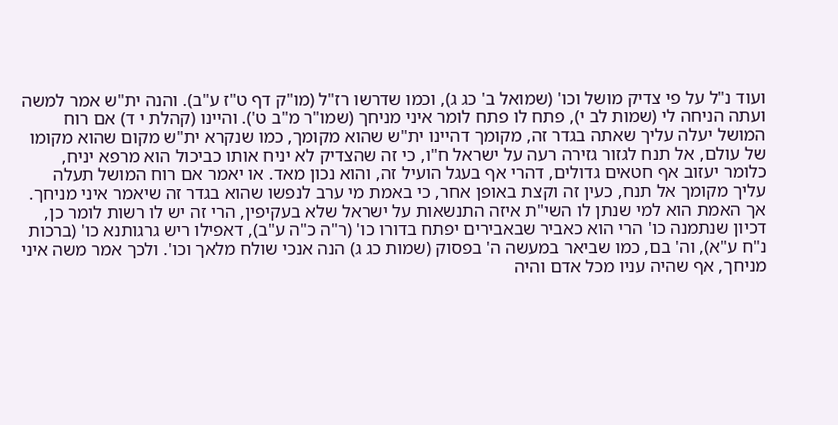ועוד נ"ל על פי צדיק מושל וכו' (שמואל ב' כג ג), וכמו שדרשו רז"ל (מו"ק דף ט"ז ע"ב). והנה ית"ש אמר למשה ועתה הניחה לי (שמות לב י), פתח לו פתח לומר איני מניחך (שמו"ר מ"ב ט'). והיינו (קהלת י ד) אם רוח המושל יעלה עליך שאתה בגדר זה, מקומך דהיינו ית"ש שהוא מקומך, כמו שנקרא ית"ש מקום שהוא מקומו של עולם, אל תנח לגזור גזירה רעה על ישראל ח"ו, כי זה שהצדיק לא יניח אותו כביכול הוא מרפא יניח, כלומר יעזוב אף חטאים גדולים, דהרי אף בעגל הועיל זה, והוא נכון מאד. או יאמר אם רוח המושל תעלה עליך מקומך אל תנח, כעין זה וקצת באופן אחר, כי באמת מי ערב לנפשו שהוא בגדר זה שיאמר איני מניחך. אך האמת הוא למי שנתן לו השי"ת איזה התנשאות על ישראל שלא בעקיפין, הרי זה יש לו רשות לומר כן, דכיון שנתמנה כו' הרי הוא כאביר שבאבירים יפתח בדורו כו' (ר"ה כ"ה ע"ב), דאפילו ריש גרגותנא כו' (ברכות נ"ח ע"א), וה' בם, כמו שביאר במעשה ה' בפסוק (שמות כג ג) הנה אנכי שולח מלאך וכו'. ולכך אמר משה איני מניחך, אף שהיה עניו מכל אדם והיה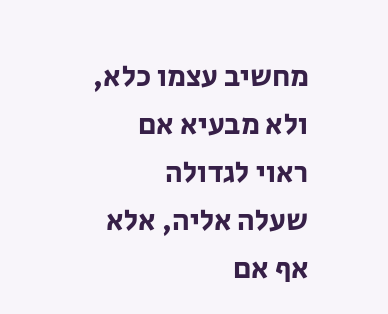מחשיב עצמו כלא, ולא מבעיא אם ראוי לגדולה שעלה אליה, אלא אף אם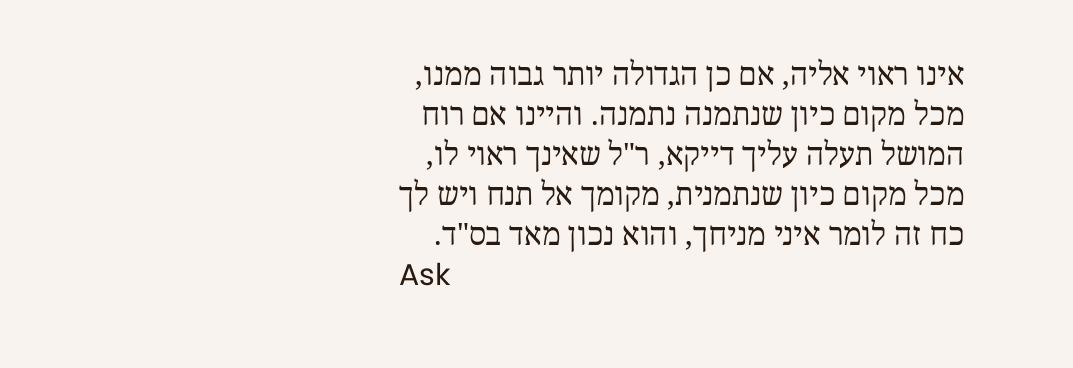אינו ראוי אליה, אם כן הגדולה יותר גבוה ממנו, מכל מקום כיון שנתמנה נתמנה. והיינו אם רוח המושל תעלה עליך דייקא, ר"ל שאינך ראוי לו, מכל מקום כיון שנתמנית, מקומך אל תנח ויש לך כח זה לומר איני מניחך, והוא נכון מאד בס"ד.
Ask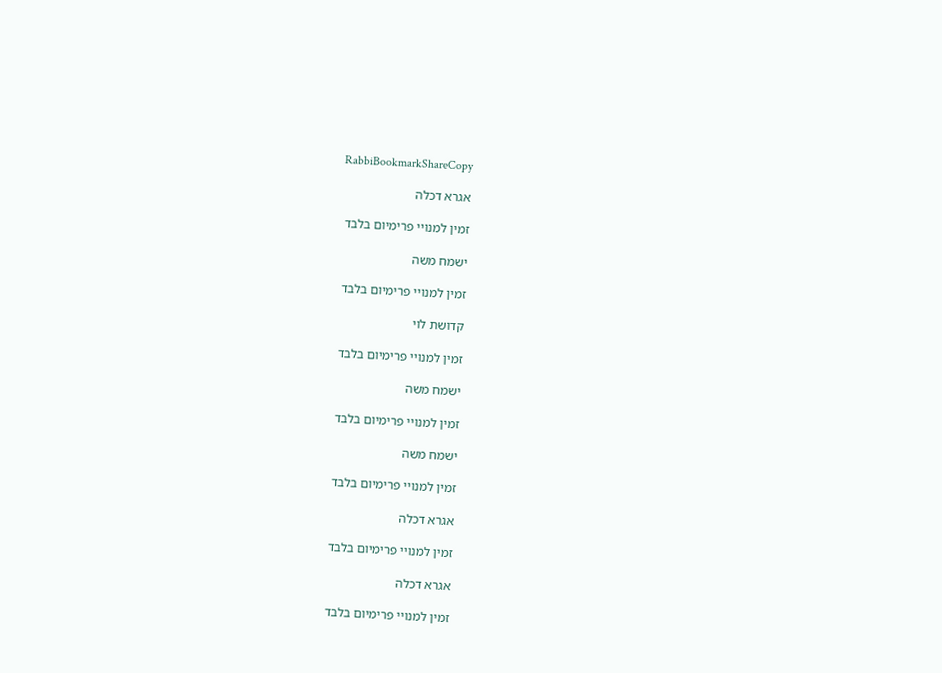RabbiBookmarkShareCopy

אגרא דכלה

זמין למנויי פרימיום בלבד

ישמח משה

זמין למנויי פרימיום בלבד

קדושת לוי

זמין למנויי פרימיום בלבד

ישמח משה

זמין למנויי פרימיום בלבד

ישמח משה

זמין למנויי פרימיום בלבד

אגרא דכלה

זמין למנויי פרימיום בלבד

אגרא דכלה

זמין למנויי פרימיום בלבד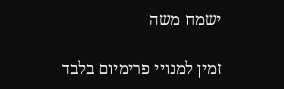ישמח משה

זמין למנויי פרימיום בלבד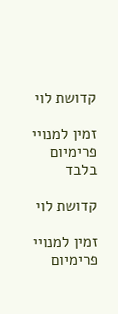קדושת לוי

זמין למנויי פרימיום בלבד

קדושת לוי

זמין למנויי פרימיום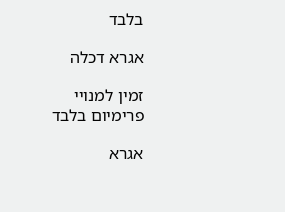בלבד

אגרא דכלה

זמין למנויי פרימיום בלבד

אגרא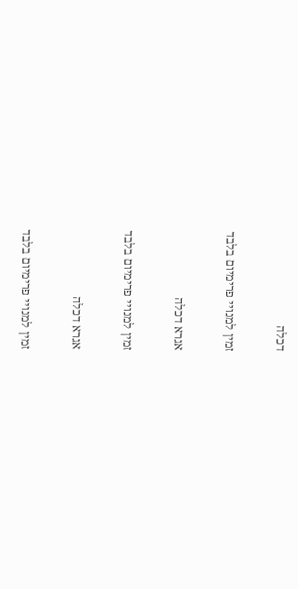דכלה

זמין למנויי פרימיום בלבד

אגרא דכלה

זמין למנויי פרימיום בלבד

אגרא דכלה

זמין למנויי פרימיום בלבד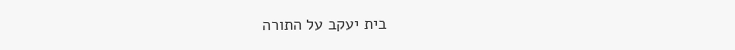בית יעקב על התורה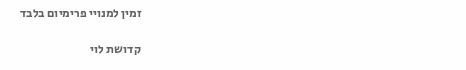זמין למנויי פרימיום בלבד

קדושת לוי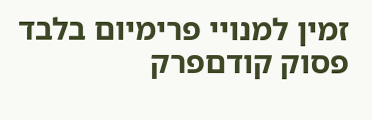זמין למנויי פרימיום בלבד
פסוק קודםפרק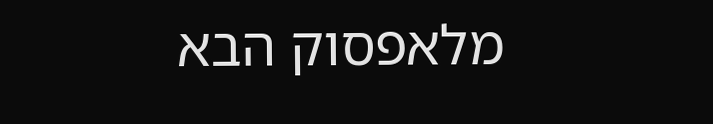מלאפסוק הבא